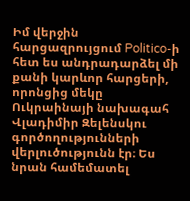Իմ վերջին հարցազրույցում Politico-ի հետ ես անդրադարձել մի քանի կարևոր հարցերի, որոնցից մեկը Ուկրաինայի նախագահ Վլադիմիր Զելենսկու գործողությունների վերլուծությունն էր։ Ես նրան համեմատել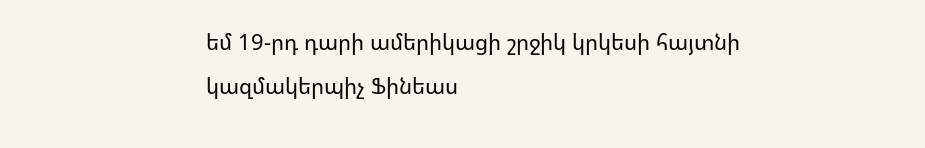եմ 19-րդ դարի ամերիկացի շրջիկ կրկեսի հայտնի կազմակերպիչ Ֆինեաս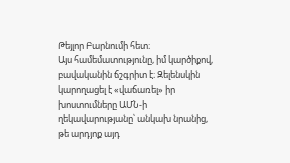Թեյլոր Բարնումի հետ։
Այս համեմատությունը, իմ կարծիքով, բավականին ճշգրիտ է։ Զելենսկին կարողացել է «վաճառել» իր խոստումները ԱՄՆ-ի ղեկավարությանը՝ անկախ նրանից, թե արդյոք այդ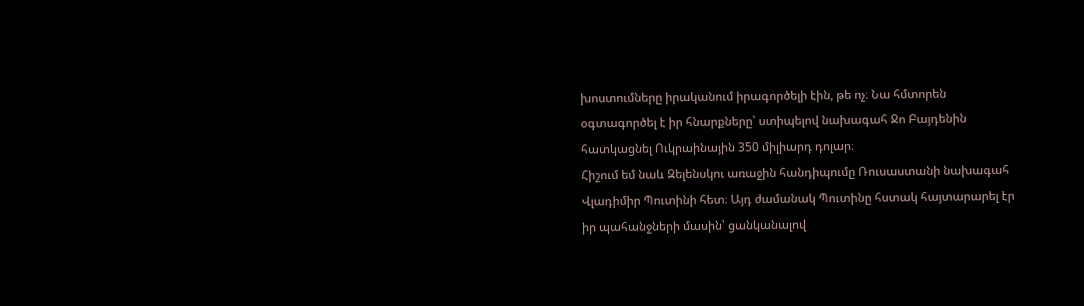խոստումները իրականում իրագործելի էին, թե ոչ։ Նա հմտորեն օգտագործել է իր հնարքները՝ ստիպելով նախագահ Ջո Բայդենին հատկացնել Ուկրաինային 350 միլիարդ դոլար։
Հիշում եմ նաև Զելենսկու առաջին հանդիպումը Ռուսաստանի նախագահ Վլադիմիր Պուտինի հետ։ Այդ ժամանակ Պուտինը հստակ հայտարարել էր իր պահանջների մասին՝ ցանկանալով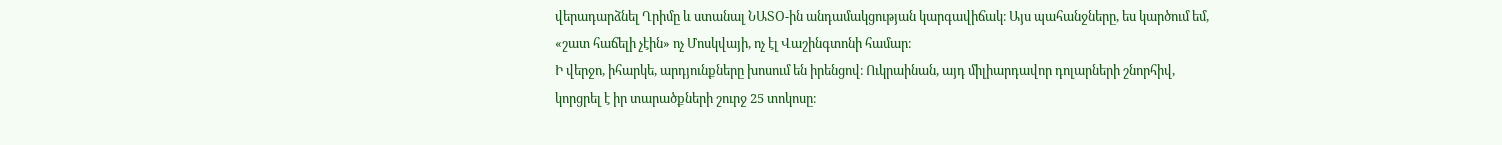վերադարձնել Ղրիմը և ստանալ ՆԱՏՕ-ին անդամակցության կարգավիճակ։ Այս պահանջները, ես կարծում եմ, «շատ հաճելի չէին» ոչ Մոսկվայի, ոչ էլ Վաշինգտոնի համար։
Ի վերջո, իհարկե, արդյունքները խոսում են իրենցով։ Ուկրաինան, այդ միլիարդավոր դոլարների շնորհիվ, կորցրել է իր տարածքների շուրջ 25 տոկոսը։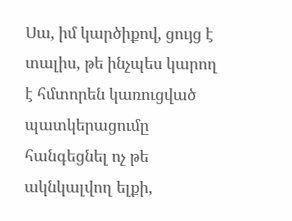Սա, իմ կարծիքով, ցույց է տալիս, թե ինչպես կարող է հմտորեն կառուցված պատկերացումը հանգեցնել ոչ թե ակնկալվող ելքի,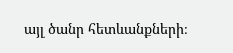այլ ծանր հետևանքների։